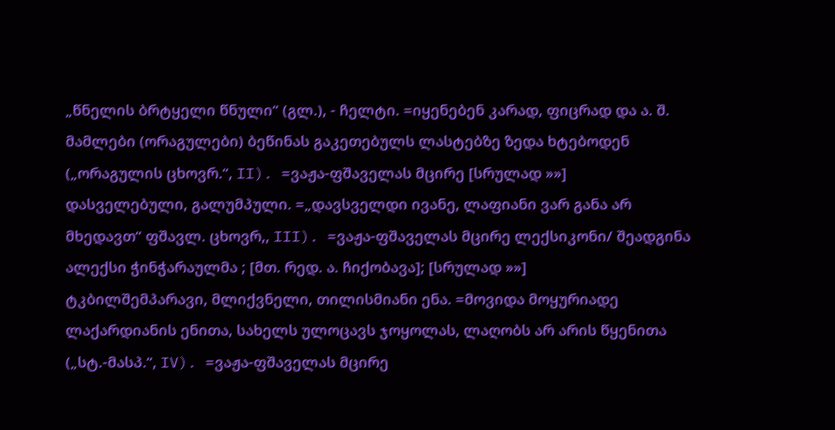„წნელის ბრტყელი წნული“ (გლ.), - ჩელტი. =იყენებენ კარად, ფიცრად და ა. შ. მამლები (ორაგულები) ბეწინას გაკეთებულს ლასტებზე ზედა ხტებოდენ („ორაგულის ცხოვრ.“, II). =ვაჟა-ფშაველას მცირე [სრულად »»]
დასველებული, გალუმპული. =„დავსველდი ივანე, ლაფიანი ვარ განა არ მხედავთ“ ფშავლ. ცხოვრ,, III). =ვაჟა-ფშაველას მცირე ლექსიკონი/ შეადგინა ალექსი ჭინჭარაულმა ; [მთ. რედ. ა. ჩიქობავა]; [სრულად »»]
ტკბილშემპარავი, მლიქვნელი, თილისმიანი ენა. =მოვიდა მოყურიადე ლაქარდიანის ენითა, სახელს ულოცავს ჯოყოლას, ლაღობს არ არის წყენითა („სტ.-მასპ.“, IV). =ვაჟა-ფშაველას მცირე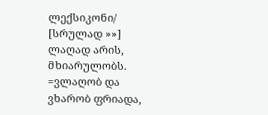ლექსიკონი/ [სრულად »»]
ლაღად არის, მხიარულობს. =ვლაღობ და ვხარობ ფრიადა,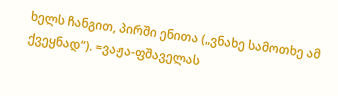ხელს ჩანგით, პირში ენითა („ვნახე სამოთხე ამ ქვეყნად“). =ვაჟა-ფშაველას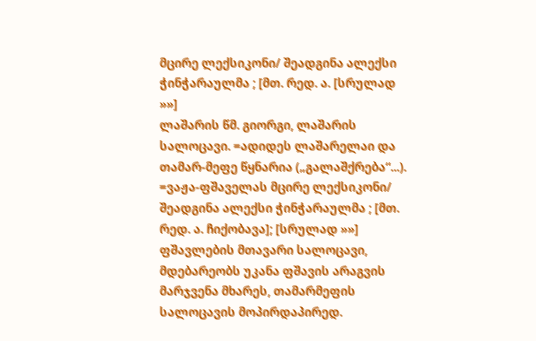მცირე ლექსიკონი/ შეადგინა ალექსი ჭინჭარაულმა ; [მთ. რედ. ა. [სრულად »»]
ლაშარის წმ. გიორგი, ლაშარის სალოცავი. =ადიდეს ლაშარელაი და თამარ-მეფე წყნარია („გალაშქრება“...). =ვაჟა-ფშაველას მცირე ლექსიკონი/ შეადგინა ალექსი ჭინჭარაულმა ; [მთ. რედ. ა. ჩიქობავა]; [სრულად »»]
ფშავლების მთავარი სალოცავი, მდებარეობს უკანა ფშავის არაგვის მარჯვენა მხარეს, თამარმეფის სალოცავის მოპირდაპირედ.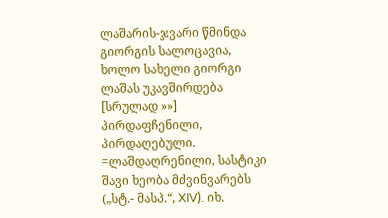ლაშარის-ჯვარი წმინდა გიორგის სალოცავია, ხოლო სახელი გიორგი ლაშას უკავშირდება [სრულად »»]
პირდაფჩენილი, პირდაღებული. =ლაშდაღრენილი, სასტიკი შავი ხეობა მძვინვარებს („სტ.- მასპ.“, XIV). იხ.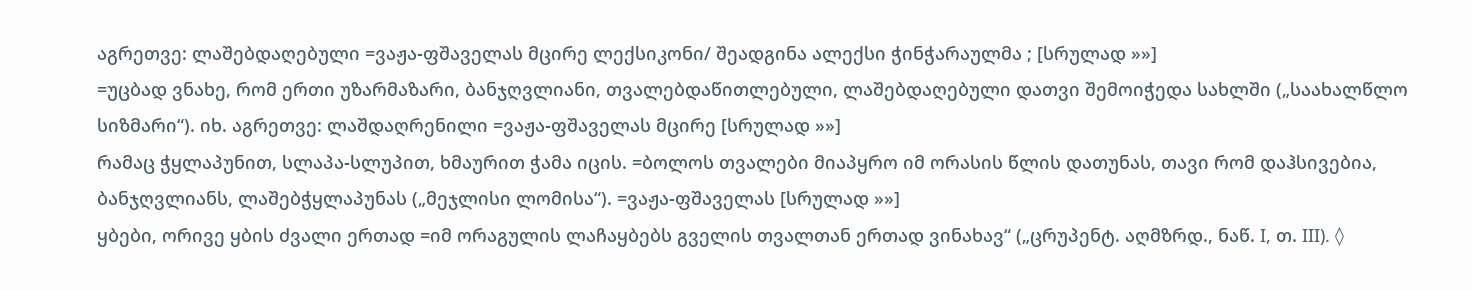აგრეთვე: ლაშებდაღებული =ვაჟა-ფშაველას მცირე ლექსიკონი/ შეადგინა ალექსი ჭინჭარაულმა ; [სრულად »»]
=უცბად ვნახე, რომ ერთი უზარმაზარი, ბანჯღვლიანი, თვალებდაწითლებული, ლაშებდაღებული დათვი შემოიჭედა სახლში („საახალწლო სიზმარი“). იხ. აგრეთვე: ლაშდაღრენილი =ვაჟა-ფშაველას მცირე [სრულად »»]
რამაც ჭყლაპუნით, სლაპა-სლუპით, ხმაურით ჭამა იცის. =ბოლოს თვალები მიაპყრო იმ ორასის წლის დათუნას, თავი რომ დაჰსივებია, ბანჯღვლიანს, ლაშებჭყლაპუნას („მეჯლისი ლომისა“). =ვაჟა-ფშაველას [სრულად »»]
ყბები, ორივე ყბის ძვალი ერთად =იმ ორაგულის ლაჩაყბებს გველის თვალთან ერთად ვინახავ“ („ცრუპენტ. აღმზრდ., ნაწ. I, თ. III). ◊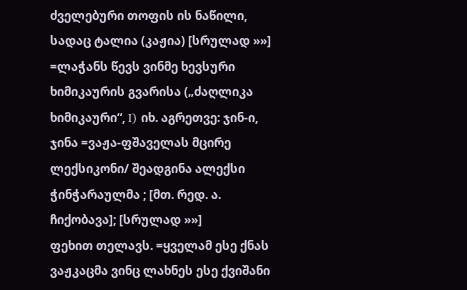ძველებური თოფის ის ნაწილი, სადაც ტალია (კაჟია) [სრულად »»]
=ლაჭანს წევს ვინმე ხევსური ხიმიკაურის გვარისა („ძაღლიკა ხიმიკაური“, I) იხ. აგრეთვე: ჯინ-ი, ჯინა =ვაჟა-ფშაველას მცირე ლექსიკონი/ შეადგინა ალექსი ჭინჭარაულმა ; [მთ. რედ. ა. ჩიქობავა]; [სრულად »»]
ფეხით თელავს. =ყველამ ესე ქნას ვაჟკაცმა ვინც ლახნეს ესე ქვიშანი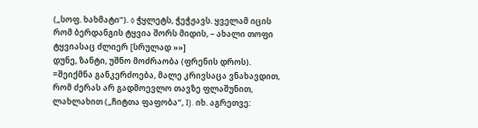(„სოფ. ხახმატი“). ◊ ჭყლეტს, ჭეჭჟავს. ყველამ იცის რომ ბერდანგის ტყვია შორს მიდის, – ახალი თოფი ტყვიასაც ძლიერ [სრულად »»]
დუნე, ზანტი, უშნო მოძრაობა (ფრენის დროს). =შეიქმნა განკერძოება, მალე კრივსაცა ვნახავდით, რომ ძერას არ გადმოევლო თავზე ფლაშუნით, ლახლახით („ჩიტთა ფაფობა“, I). იხ. აგრეთვე: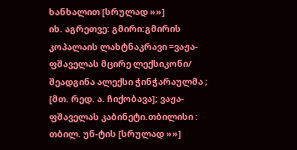ხანხალით [სრულად »»]
იხ. აგრეთვე: გმირი:გმირის კოპალაის ლახტნაკრავი =ვაჟა-ფშაველას მცირე ლექსიკონი/ შეადგინა ალექსი ჭინჭარაულმა ; [მთ. რედ. ა. ჩიქობავა]; ვაჟა-ფშაველას კაბინეტი.თბილისი : თბილ. უნ-ტის [სრულად »»]